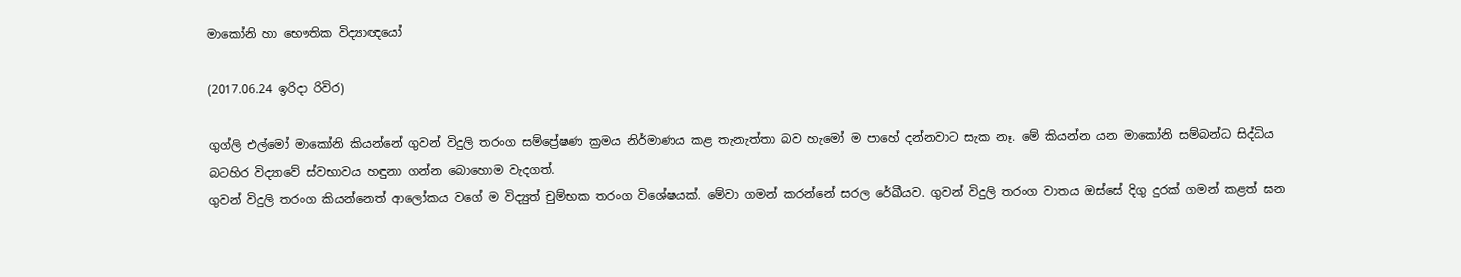මාකෝනි හා භෞතික විද්‍යාඥයෝ

(2017.06.24 ඉරිදා රිවිර)

ගුග්ලි එල්මෝ මාකෝනි කියන්නේ ගුවන් විදුලි තරංග සම්ප්‍රේෂණ ක්‍රමය නිර්මාණය කළ තැනැත්තා බව හැමෝ ම පාහේ දන්නවාට සැක නෑ. මේ කියන්න යන මාකෝනි සම්බන්ධ සිද්ධිය බටහිර විද්‍යාවේ ස්වභාවය හඳුනා ගන්න බොහොම වැදගත්.
ගුවන් විදුලි තරංග කියන්නෙත් ආලෝකය වගේ ම විද්‍යුත් චුම්භක තරංග විශේෂයක්. මේවා ගමන් කරන්නේ සරල රේඛීයව. ගුවන් විදුලි තරංග වාතය ඔස්සේ දිගු දුරක් ගමන් කළත් ඝන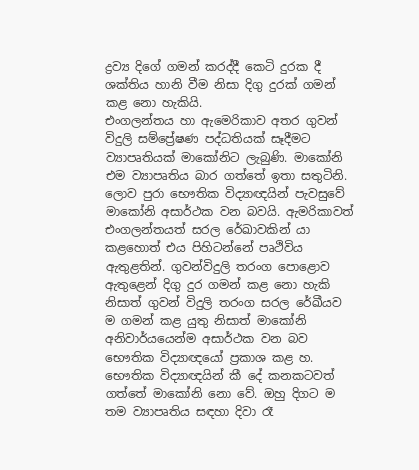ද්‍රව්‍ය දිගේ ගමන් කරද්දී කෙටි දුරක දී ශක්තිය හානි වීම නිසා දිගු දුරක් ගමන් කළ නො හැකියි.
එංගලන්තය හා ඇමෙරිකාව අතර ගුවන් විදුලි සම්ප්‍රේෂණ පද්ධතියක් සෑදීමට ව්‍යාපෘතියක් මාකෝනිට ලැබුණි. මාකෝනි එම ව්‍යාපෘතිය බාර ගත්තේ ඉතා සතුටිනි.
ලොව පුරා භෞතික විද්‍යාඥයින් පැවසුවේ මාකෝනි අසාර්ථක වන බවයි. ඇමරිකාවත් එංගලන්තයත් සරල රේඛාවකින් යා කළහොත් එය පිහිටන්නේ පෘථිවිය ඇතුළතින්. ගුවන්විදුලි තරංග පොළොව ඇතුළෙන් දිගු දුර ගමන් කළ නො හැකි නිසාත් ගුවන් විදුලි තරංග සරල රේඛීයව ම ගමන් කළ යුතු නිසාත් මාකෝනි අනිවාර්යයෙන්ම අසාර්ථක වන බව භෞතික විද්‍යාඥයෝ ප්‍රකාශ කළ හ.
භෞතික විද්‍යාඥයින් කී දේ කනකටවත් ගත්තේ මාකෝනි නො වේ. ඔහු දිගට ම තම ව්‍යාපෘතිය සඳහා දිවා රෑ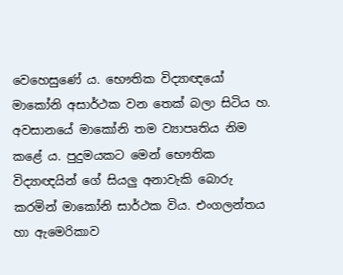වෙහෙසුණේ ය. භෞතික විද්‍යාඥයෝ මාකෝනි අසාර්ථක වන තෙක් බලා සිටිය හ.
අවසානයේ මාකෝනි තම ව්‍යාපෘතිය නිම කළේ ය. පුදුමයකට මෙන් භෞතික විද්‍යාඥයින් ගේ සියලු අනාවැකි බොරු කරමින් මාකෝනි සාර්ථක විය. එංගලන්තය හා ඇමෙරිකාව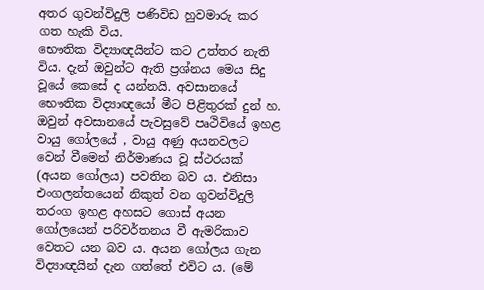අතර ගුවන්විදුලි පණිවිඩ හුවමාරු කර ගත හැකි විය.
භෞතික විද්‍යාඥයින්ට කට උත්තර නැති විය. දැන් ඔවුන්ට ඇති ප්‍රශ්නය මෙය සිදු වූයේ කෙසේ ද යන්නයි. අවසානයේ භෞතික විද්‍යාඥයෝ මීට පිළිතුරක් දුන් හ. ඔවුන් අවසානයේ පැවසුවේ පෘථිවියේ ඉහළ වායු ගෝලයේ , වායු අණු අයනවලට වෙන් වීමෙන් නිර්මාණය වූ ස්ථරයක් (අයන ගෝලය) පවතින බව ය. එනිසා එංගලන්තයෙන් නිකුත් වන ගුවන්විදුලි තරංග ඉහළ අහසට ගොස් අයන ගෝලයෙන් පරිවර්තනය වී ඇමරිකාව වෙතට යන බව ය. අයන ගෝලය ගැන විද්‍යාඥයින් දැන ගත්තේ එවිට ය. (මේ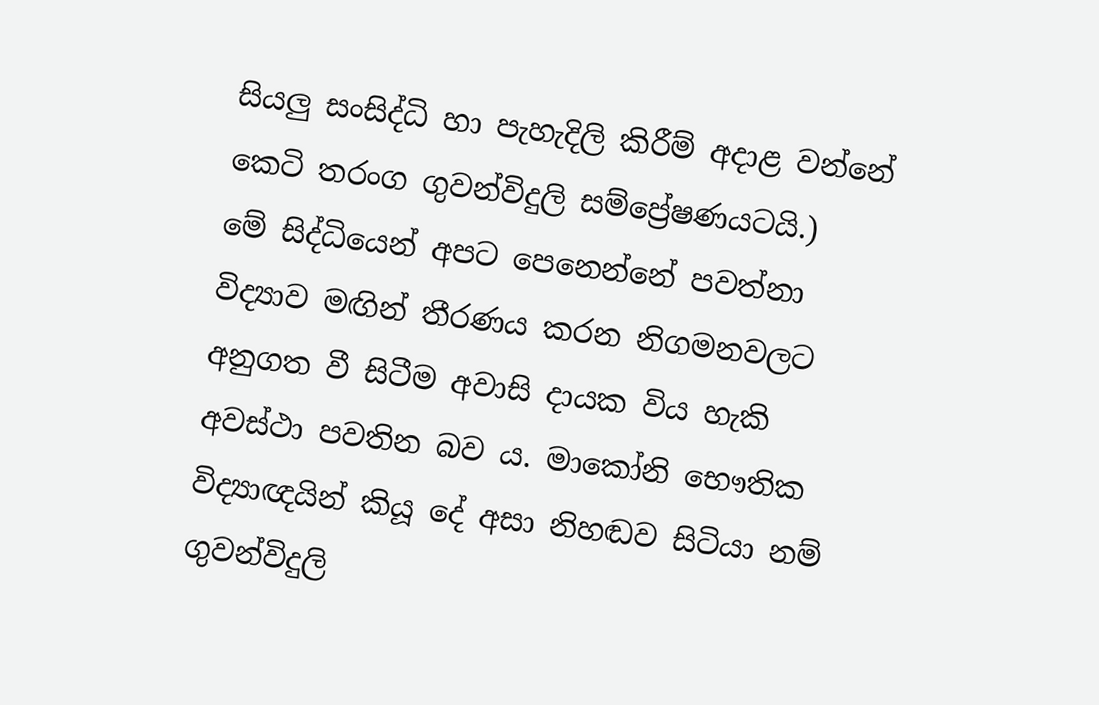සියලු සංසිද්ධි හා පැහැදිලි කිරීම් අදාළ වන්නේ කෙටි තරංග ගුවන්විදුලි සම්ප්‍රේෂණයටයි.)
මේ සිද්ධියෙන් අපට පෙනෙන්නේ පවත්නා විද්‍යාව මඟින් තීරණය කරන නිගමනවලට අනුගත වී සිටීම අවාසි දායක විය හැකි අවස්ථා පවතින බව ය. මාකෝනි භෞතික විද්‍යාඥයින් කියූ දේ අසා නිහඬව සිටියා නම් ගුවන්විදුලි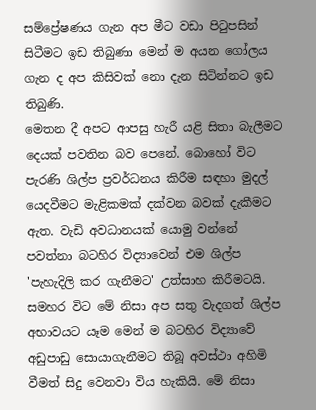සම්ප්‍රේෂණය ගැන අප මීට වඩා පිටුපසින් සිටීමට ඉඩ තිබුණා මෙන් ම අයන ගෝලය ගැන ද අප කිසිවක් නො දැන සිටින්නට ඉඩ තිබුණි.
මෙතන දී අපට ආපසු හැරී යළි සිතා බැලීමට දෙයක් පවතින බව පෙනේ. බොහෝ විට පැරණි ශිල්ප ප්‍රවර්ධනය කිරීම සඳහා මුදල් යෙදවීමට මැළිකමක් දක්වන බවක් දැකීමට ඇත. වැඩි අවධානයක් යොමු වන්නේ පවත්නා බටහිර විද්‍යාවෙන් එම ශිල්ප 'පැහැදිලි කර ගැනීමට' උත්සාහ කිරීමටයි. සමහර විට මේ නිසා අප සතු වැදගත් ශිල්ප අභාවයට යෑම මෙන් ම බටහිර විද්‍යාවේ අඩුපාඩු සොයාගැනීමට තිබූ අවස්ථා අහිමි වීමත් සිදු වෙනවා විය හැකියි. මේ නිසා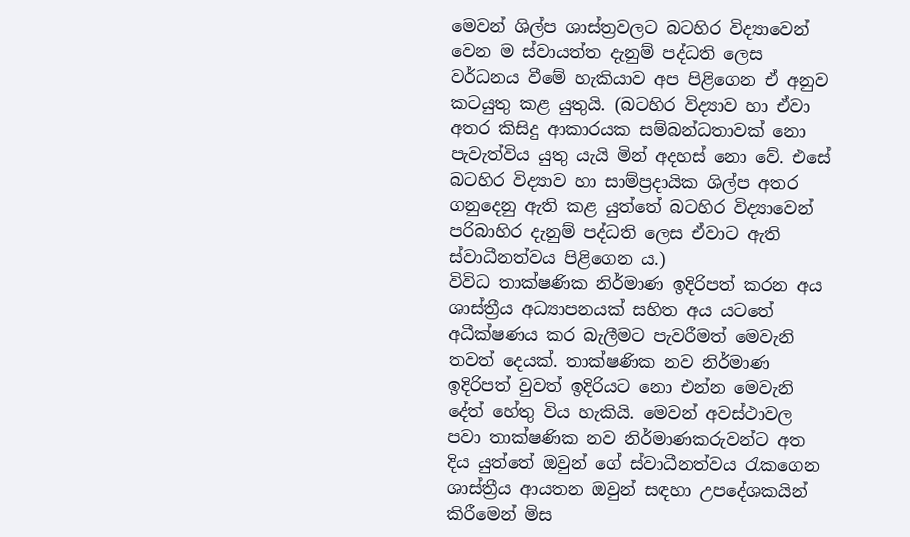මෙවන් ශිල්ප ශාස්ත්‍රවලට බටහිර විද්‍යාවෙන් වෙන ම ස්වායත්ත දැනුම් පද්ධති ලෙස වර්ධනය වීමේ හැකියාව අප පිළිගෙන ඒ අනුව කටයුතු කළ යුතුයි. (බටහිර විද්‍යාව හා ඒවා අතර කිසිදු ආකාරයක සම්බන්ධතාවක් නො පැවැත්විය යුතු යැයි මින් අදහස් නො වේ. එසේ බටහිර විද්‍යාව හා සාම්ප්‍රදායික ශිල්ප අතර ගනුදෙනු ඇති කළ යුත්තේ බටහිර විද්‍යාවෙන් පරිබාහිර දැනුම් පද්ධති ලෙස ඒවාට ඇති ස්වාධීනත්වය පිළිගෙන ය.)
විවිධ තාක්ෂණික නිර්මාණ ඉදිරිපත් කරන අය ශාස්ත්‍රීය අධ්‍යාපනයක් සහිත අය යටතේ අධීක්ෂණය කර බැලීමට පැවරීමත් මෙවැනි තවත් දෙයක්. තාක්ෂණික නව නිර්මාණ ඉදිරිපත් වුවත් ඉදිරියට නො එන්න මෙවැනි දේත් හේතු විය හැකියි. මෙවන් අවස්ථාවල පවා තාක්ෂණික නව නිර්මාණකරුවන්ට අත දිය යුත්තේ ඔවුන් ගේ ස්වාධීනත්වය රැකගෙන ශාස්ත්‍රීය ආයතන ඔවුන් සඳහා උපදේශකයින් කිරීමෙන් මිස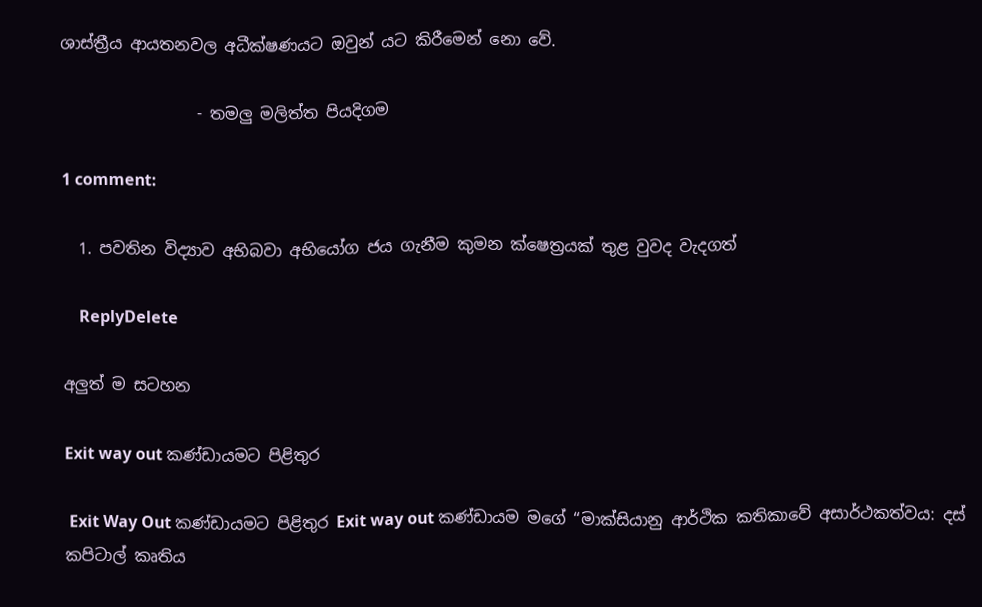ශාස්ත්‍රීය ආයතනවල අධීක්ෂණයට ඔවුන් යට කිරීමෙන් නො වේ.

                 - තමලු මලිත්ත පියදිගම

1 comment:

  1. පවතින විද්‍යාව අභිබවා අභියෝග ජය ගැනීම කුමන ක්ෂෙත්‍රයක් තුළ වුවද වැදගත්

    ReplyDelete

අලුත් ම සටහන

Exit way out කණ්ඩායමට පිළිතුර

 Exit Way Out කණ්ඩායමට පිළිතුර Exit way out කණ්ඩායම මගේ “මාක්සියානු ආර්ථික කතිකාවේ අසාර්ථකත්වය: දස් කපිටාල් කෘතිය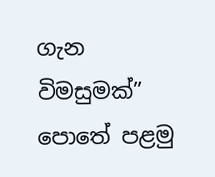ගැන විමසුමක්” පොතේ පළමු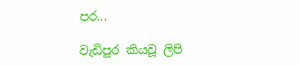පර...

වැඩිපුර කියවූ ලිපි